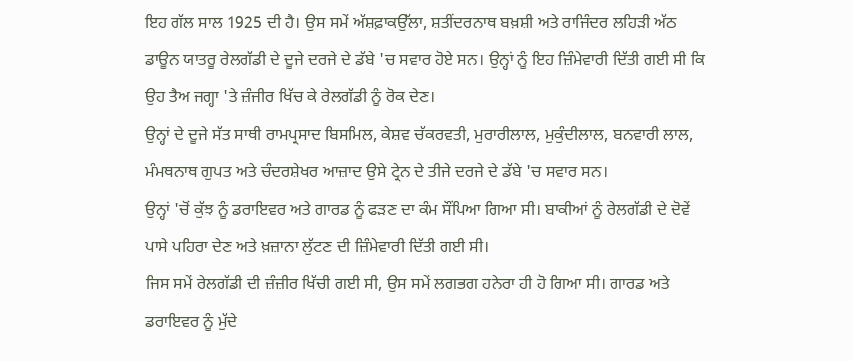ਇਹ ਗੱਲ ਸਾਲ 1925 ਦੀ ਹੈ। ਉਸ ਸਮੇਂ ਅੱਸ਼ਫ਼ਾਕਉੱਲਾ, ਸ਼ਤੀਂਦਰਨਾਥ ਬਖ਼ਸ਼ੀ ਅਤੇ ਰਾਜਿੰਦਰ ਲਹਿੜੀ ਅੱਠ ਡਾਊਨ ਯਾਤਰੂ ਰੇਲਗੱਡੀ ਦੇ ਦੂਜੇ ਦਰਜੇ ਦੇ ਡੱਬੇ 'ਚ ਸਵਾਰ ਹੋਏ ਸਨ। ਉਨ੍ਹਾਂ ਨੂੰ ਇਹ ਜ਼ਿੰਮੇਵਾਰੀ ਦਿੱਤੀ ਗਈ ਸੀ ਕਿ ਉਹ ਤੈਅ ਜਗ੍ਹਾ 'ਤੇ ਜ਼ੰਜੀਰ ਖਿੱਚ ਕੇ ਰੇਲਗੱਡੀ ਨੂੰ ਰੋਕ ਦੇਣ।
ਉਨ੍ਹਾਂ ਦੇ ਦੂਜੇ ਸੱਤ ਸਾਥੀ ਰਾਮਪ੍ਰਸਾਦ ਬਿਸਮਿਲ, ਕੇਸ਼ਵ ਚੱਕਰਵਤੀ, ਮੁਰਾਰੀਲਾਲ, ਮੁਕੁੰਦੀਲਾਲ, ਬਨਵਾਰੀ ਲਾਲ, ਮੰਮਥਨਾਥ ਗੁਪਤ ਅਤੇ ਚੰਦਰਸ਼ੇਖਰ ਆਜ਼ਾਦ ਉਸੇ ਟ੍ਰੇਨ ਦੇ ਤੀਜੇ ਦਰਜੇ ਦੇ ਡੱਬੇ 'ਚ ਸਵਾਰ ਸਨ।
ਉਨ੍ਹਾਂ 'ਚੋਂ ਕੁੱਝ ਨੂੰ ਡਰਾਇਵਰ ਅਤੇ ਗਾਰਡ ਨੂੰ ਫੜਣ ਦਾ ਕੰਮ ਸੌਂਪਿਆ ਗਿਆ ਸੀ। ਬਾਕੀਆਂ ਨੂੰ ਰੇਲਗੱਡੀ ਦੇ ਦੋਵੇਂ ਪਾਸੇ ਪਹਿਰਾ ਦੇਣ ਅਤੇ ਖ਼ਜ਼ਾਨਾ ਲੁੱਟਣ ਦੀ ਜ਼ਿੰਮੇਵਾਰੀ ਦਿੱਤੀ ਗਈ ਸੀ।
ਜਿਸ ਸਮੇਂ ਰੇਲਗੱਡੀ ਦੀ ਜ਼ੰਜ਼ੀਰ ਖਿੱਚੀ ਗਈ ਸੀ, ਉਸ ਸਮੇਂ ਲਗਭਗ ਹਨੇਰਾ ਹੀ ਹੋ ਗਿਆ ਸੀ। ਗਾਰਡ ਅਤੇ ਡਰਾਇਵਰ ਨੂੰ ਮੁੱਦੇ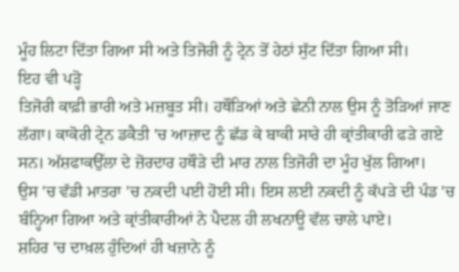ਮੂੰਹ ਲਿਟਾ ਦਿੱਤਾ ਗਿਆ ਸੀ ਅਤੇ ਤਿਜੋਰੀ ਨੂੰ ਟ੍ਰੇਨ ਤੋਂ ਹੇਠਾਂ ਸੁੱਟ ਦਿੱਤਾ ਗਿਆ ਸੀ।
ਇਹ ਵੀ ਪੜ੍ਹੋ
ਤਿਜੋਰੀ ਕਾਫ਼ੀ ਭਾਰੀ ਅਤੇ ਮਜ਼ਬੂਤ ਸੀ। ਹਥੌੜਿਆਂ ਅਤੇ ਛੇਨੀ ਨਾਲ ਉਸ ਨੂੰ ਤੋੜਿਆਂ ਜਾਣ ਲੱਗਾ। ਕਾਕੋਰੀ ਟ੍ਰੇਨ ਡਕੈਤੀ 'ਚ ਆਜ਼ਾਦ ਨੂੰ ਛੱਡ ਕੇ ਬਾਕੀ ਸਾਰੇ ਹੀ ਕ੍ਰਾਂਤੀਕਾਰੀ ਫੜੇ ਗਏ ਸਨ। ਅੱਸ਼ਫਾਕਉੱਲਾ ਦੇ ਜ਼ੋਰਦਾਰ ਹਥੌੜੇ ਦੀ ਮਾਰ ਨਾਲ ਤਿਜੋਰੀ ਦਾ ਮੂੰਹ ਖੁੱਲ ਗਿਆ।
ਉਸ 'ਚ ਵੱਡੀ ਮਾਤਰਾ 'ਚ ਨਕਦੀ ਪਈ ਹੋਈ ਸੀ। ਇਸ ਲਈ ਨਕਦੀ ਨੂੰ ਕੱਪੜੇ ਦੀ ਪੰਡ 'ਚ ਬੰਨ੍ਹਿਆ ਗਿਆ ਅਤੇ ਕ੍ਰਾਂਤੀਕਾਰੀਆਂ ਨੇ ਪੈਦਲ ਹੀ ਲਖਨਾਊ ਵੱਲ ਚਾਲੇ ਪਾਏ।
ਸ਼ਹਿਰ 'ਚ ਦਾਖ਼ਲ ਹੁੰਦਿਆਂ ਹੀ ਖਜ਼ਾਨੇ ਨੂੰ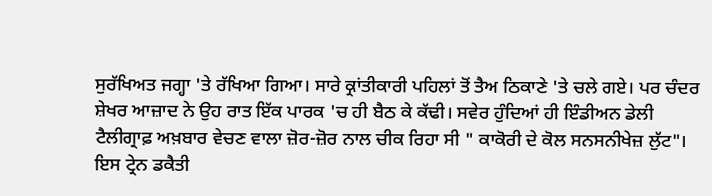ਸੁਰੱਖਿਅਤ ਜਗ੍ਹਾ 'ਤੇ ਰੱਖਿਆ ਗਿਆ। ਸਾਰੇ ਕ੍ਰਾਂਤੀਕਾਰੀ ਪਹਿਲਾਂ ਤੋਂ ਤੈਅ ਠਿਕਾਣੇ 'ਤੇ ਚਲੇ ਗਏ। ਪਰ ਚੰਦਰ ਸ਼ੇਖਰ ਆਜ਼ਾਦ ਨੇ ਉਹ ਰਾਤ ਇੱਕ ਪਾਰਕ 'ਚ ਹੀ ਬੈਠ ਕੇ ਕੱਢੀ। ਸਵੇਰ ਹੁੰਦਿਆਂ ਹੀ ਇੰਡੀਅਨ ਡੇਲੀ ਟੈਲੀਗ੍ਰਾਫ਼ ਅਖ਼ਬਾਰ ਵੇਚਣ ਵਾਲਾ ਜ਼ੋਰ-ਜ਼ੋਰ ਨਾਲ ਚੀਕ ਰਿਹਾ ਸੀ " ਕਾਕੋਰੀ ਦੇ ਕੋਲ ਸਨਸਨੀਖੇਜ਼ ਲੁੱਟ"।
ਇਸ ਟ੍ਰੇਨ ਡਕੈਤੀ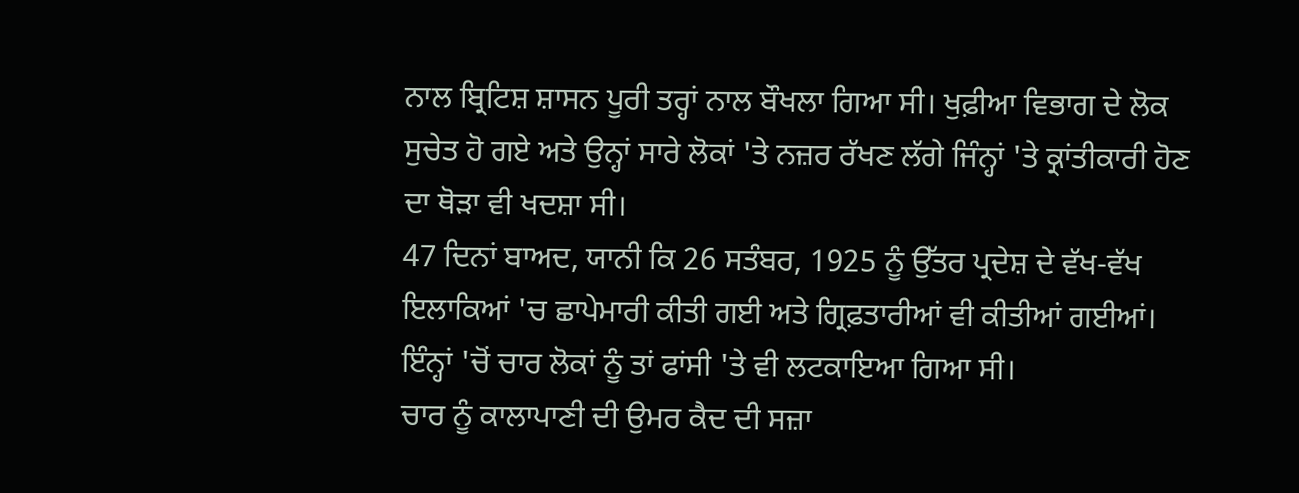ਨਾਲ ਬ੍ਰਿਟਿਸ਼ ਸ਼ਾਸਨ ਪੂਰੀ ਤਰ੍ਹਾਂ ਨਾਲ ਬੌਖਲਾ ਗਿਆ ਸੀ। ਖੁਫ਼ੀਆ ਵਿਭਾਗ ਦੇ ਲੋਕ ਸੁਚੇਤ ਹੋ ਗਏ ਅਤੇ ਉਨ੍ਹਾਂ ਸਾਰੇ ਲੋਕਾਂ 'ਤੇ ਨਜ਼ਰ ਰੱਖਣ ਲੱਗੇ ਜਿੰਨ੍ਹਾਂ 'ਤੇ ਕ੍ਰਾਂਤੀਕਾਰੀ ਹੋਣ ਦਾ ਥੋੜਾ ਵੀ ਖਦਸ਼ਾ ਸੀ।
47 ਦਿਨਾਂ ਬਾਅਦ, ਯਾਨੀ ਕਿ 26 ਸਤੰਬਰ, 1925 ਨੂੰ ਉੱਤਰ ਪ੍ਰਦੇਸ਼ ਦੇ ਵੱਖ-ਵੱਖ ਇਲਾਕਿਆਂ 'ਚ ਛਾਪੇਮਾਰੀ ਕੀਤੀ ਗਈ ਅਤੇ ਗ੍ਰਿਫ਼ਤਾਰੀਆਂ ਵੀ ਕੀਤੀਆਂ ਗਈਆਂ। ਇੰਨ੍ਹਾਂ 'ਚੋਂ ਚਾਰ ਲੋਕਾਂ ਨੂੰ ਤਾਂ ਫਾਂਸੀ 'ਤੇ ਵੀ ਲਟਕਾਇਆ ਗਿਆ ਸੀ।
ਚਾਰ ਨੂੰ ਕਾਲਾਪਾਣੀ ਦੀ ਉਮਰ ਕੈਦ ਦੀ ਸਜ਼ਾ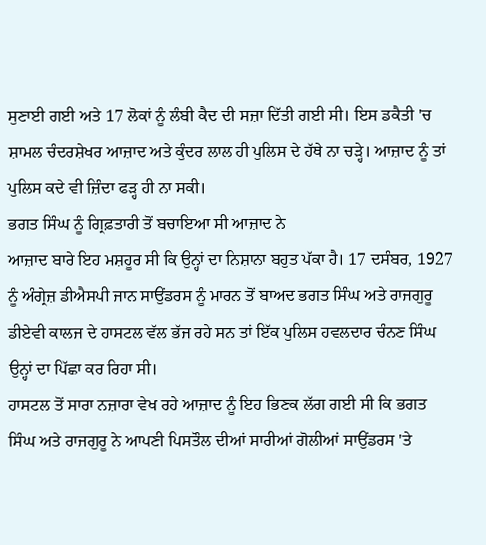ਸੁਣਾਈ ਗਈ ਅਤੇ 17 ਲੋਕਾਂ ਨੂੰ ਲੰਬੀ ਕੈਦ ਦੀ ਸਜ਼ਾ ਦਿੱਤੀ ਗਈ ਸੀ। ਇਸ ਡਕੈਤੀ 'ਚ ਸ਼ਾਮਲ ਚੰਦਰਸ਼ੇਖਰ ਆਜ਼ਾਦ ਅਤੇ ਕੁੰਦਰ ਲਾਲ ਹੀ ਪੁਲਿਸ ਦੇ ਹੱਥੇ ਨਾ ਚੜ੍ਹੇ। ਆਜ਼ਾਦ ਨੂੰ ਤਾਂ ਪੁਲਿਸ ਕਦੇ ਵੀ ਜ਼ਿੰਦਾ ਫੜ੍ਹ ਹੀ ਨਾ ਸਕੀ।
ਭਗਤ ਸਿੰਘ ਨੂੰ ਗ੍ਰਿਫ਼ਤਾਰੀ ਤੋਂ ਬਚਾਇਆ ਸੀ ਆਜ਼ਾਦ ਨੇ
ਆਜ਼ਾਦ ਬਾਰੇ ਇਹ ਮਸ਼ਹੂਰ ਸੀ ਕਿ ਉਨ੍ਹਾਂ ਦਾ ਨਿਸ਼ਾਨਾ ਬਹੁਤ ਪੱਕਾ ਹੈ। 17 ਦਸੰਬਰ, 1927 ਨੂੰ ਅੰਗ੍ਰੇਜ਼ ਡੀਐਸਪੀ ਜਾਨ ਸਾਉਂਡਰਸ ਨੂੰ ਮਾਰਨ ਤੋਂ ਬਾਅਦ ਭਗਤ ਸਿੰਘ ਅਤੇ ਰਾਜਗੁਰੂ ਡੀਏਵੀ ਕਾਲਜ ਦੇ ਹਾਸਟਲ ਵੱਲ ਭੱਜ ਰਹੇ ਸਨ ਤਾਂ ਇੱਕ ਪੁਲਿਸ ਹਵਲਦਾਰ ਚੰਨਣ ਸਿੰਘ ਉਨ੍ਹਾਂ ਦਾ ਪਿੱਛਾ ਕਰ ਰਿਹਾ ਸੀ।
ਹਾਸਟਲ ਤੋਂ ਸਾਰਾ ਨਜ਼ਾਰਾ ਵੇਖ ਰਹੇ ਆਜ਼ਾਦ ਨੂੰ ਇਹ ਭਿਣਕ ਲੱਗ ਗਈ ਸੀ ਕਿ ਭਗਤ ਸਿੰਘ ਅਤੇ ਰਾਜਗੁਰੂ ਨੇ ਆਪਣੀ ਪਿਸਤੌਲ ਦੀਆਂ ਸਾਰੀਆਂ ਗੋਲੀਆਂ ਸਾਉਂਡਰਸ 'ਤੇ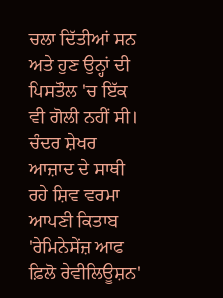ਚਲਾ ਦਿੱਤੀਆਂ ਸਨ ਅਤੇ ਹੁਣ ਉਨ੍ਹਾਂ ਦੀ ਪਿਸਤੌਲ 'ਚ ਇੱਕ ਵੀ ਗੋਲੀ ਨਹੀਂ ਸੀ।
ਚੰਦਰ ਸ਼ੇਖਰ ਆਜ਼ਾਦ ਦੇ ਸਾਥੀ ਰਹੇ ਸ਼ਿਵ ਵਰਮਾ ਆਪਣੀ ਕਿਤਾਬ 'ਰੇਮਿਨੇਸੇਂਜ਼ ਆਫ ਫ਼ਿਲੋ ਰੇਵੀਲਿਊਸ਼ਨ'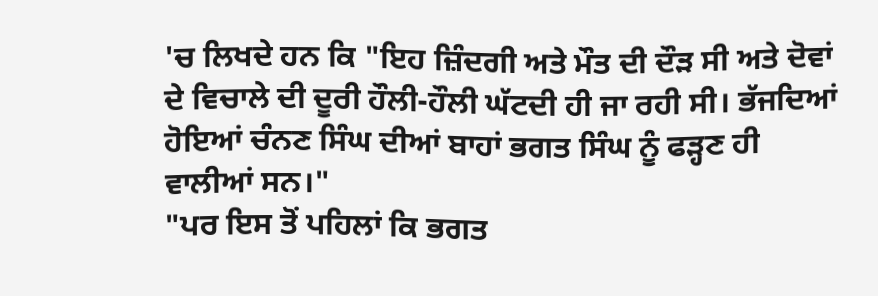'ਚ ਲਿਖਦੇ ਹਨ ਕਿ "ਇਹ ਜ਼ਿੰਦਗੀ ਅਤੇ ਮੌਤ ਦੀ ਦੌੜ ਸੀ ਅਤੇ ਦੋਵਾਂ ਦੇ ਵਿਚਾਲੇ ਦੀ ਦੂਰੀ ਹੌਲੀ-ਹੌਲੀ ਘੱਟਦੀ ਹੀ ਜਾ ਰਹੀ ਸੀ। ਭੱਜਦਿਆਂ ਹੋਇਆਂ ਚੰਨਣ ਸਿੰਘ ਦੀਆਂ ਬਾਹਾਂ ਭਗਤ ਸਿੰਘ ਨੂੰ ਫੜ੍ਹਣ ਹੀ ਵਾਲੀਆਂ ਸਨ।"
"ਪਰ ਇਸ ਤੋਂ ਪਹਿਲਾਂ ਕਿ ਭਗਤ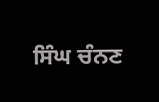ਸਿੰਘ ਚੰਨਣ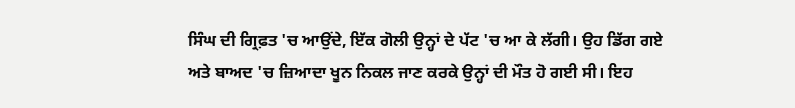ਸਿੰਘ ਦੀ ਗ੍ਰਿਫ਼ਤ 'ਚ ਆਉਂਦੇ, ਇੱਕ ਗੋਲੀ ਉਨ੍ਹਾਂ ਦੇ ਪੱਟ 'ਚ ਆ ਕੇ ਲੱਗੀ। ਉਹ ਡਿੱਗ ਗਏ ਅਤੇ ਬਾਅਦ 'ਚ ਜ਼ਿਆਦਾ ਖੂਨ ਨਿਕਲ ਜਾਣ ਕਰਕੇ ਉਨ੍ਹਾਂ ਦੀ ਮੌਤ ਹੋ ਗਈ ਸੀ। ਇਹ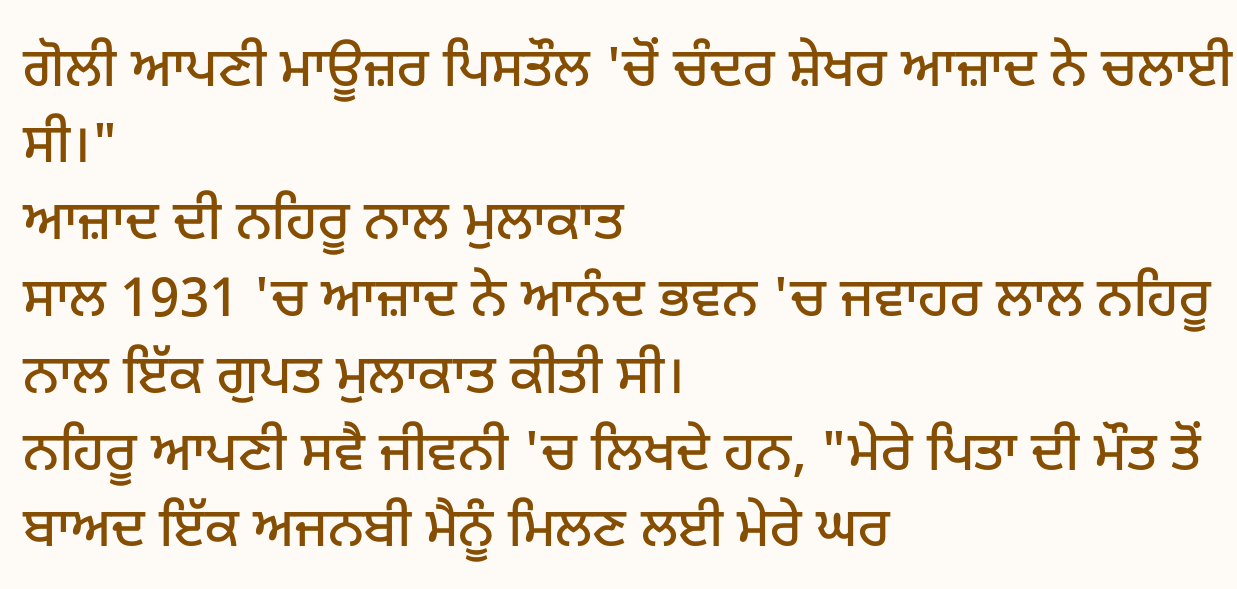ਗੋਲੀ ਆਪਣੀ ਮਾਊਜ਼ਰ ਪਿਸਤੌਲ 'ਚੋਂ ਚੰਦਰ ਸ਼ੇਖਰ ਆਜ਼ਾਦ ਨੇ ਚਲਾਈ ਸੀ।"
ਆਜ਼ਾਦ ਦੀ ਨਹਿਰੂ ਨਾਲ ਮੁਲਾਕਾਤ
ਸਾਲ 1931 'ਚ ਆਜ਼ਾਦ ਨੇ ਆਨੰਦ ਭਵਨ 'ਚ ਜਵਾਹਰ ਲਾਲ ਨਹਿਰੂ ਨਾਲ ਇੱਕ ਗੁਪਤ ਮੁਲਾਕਾਤ ਕੀਤੀ ਸੀ।
ਨਹਿਰੂ ਆਪਣੀ ਸਵੈ ਜੀਵਨੀ 'ਚ ਲਿਖਦੇ ਹਨ, "ਮੇਰੇ ਪਿਤਾ ਦੀ ਮੌਤ ਤੋਂ ਬਾਅਦ ਇੱਕ ਅਜਨਬੀ ਮੈਨੂੰ ਮਿਲਣ ਲਈ ਮੇਰੇ ਘਰ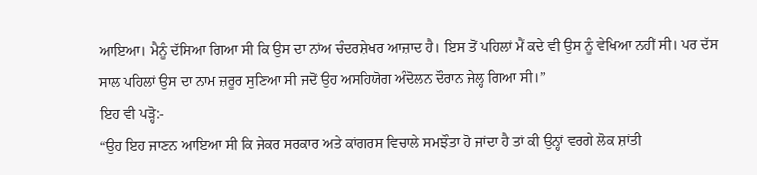ਆਇਆ। ਮੈਨੂੰ ਦੱਸਿਆ ਗਿਆ ਸੀ ਕਿ ਉਸ ਦਾ ਨਾਂਅ ਚੰਦਰਸ਼ੇਖਰ ਆਜ਼ਾਦ ਹੈ। ਇਸ ਤੋਂ ਪਹਿਲਾਂ ਮੈਂ ਕਦੇ ਵੀ ਉਸ ਨੂੰ ਵੇਖਿਆ ਨਹੀਂ ਸੀ। ਪਰ ਦੱਸ ਸਾਲ ਪਹਿਲਾਂ ਉਸ ਦਾ ਨਾਮ ਜ਼ਰੂਰ ਸੁਣਿਆ ਸੀ ਜਦੋਂ ਉਹ ਅਸਹਿਯੋਗ ਅੰਦੋਲਨ ਦੌਰਾਨ ਜੇਲ੍ਹ ਗਿਆ ਸੀ।”
ਇਹ ਵੀ ਪੜ੍ਹੋ:-
“ਉਹ ਇਹ ਜਾਣਨ ਆਇਆ ਸੀ ਕਿ ਜੇਕਰ ਸਰਕਾਰ ਅਤੇ ਕਾਂਗਰਸ ਵਿਚਾਲੇ ਸਮਝੌਤਾ ਹੋ ਜਾਂਦਾ ਹੈ ਤਾਂ ਕੀ ਉਨ੍ਹਾਂ ਵਰਗੇ ਲੋਕ ਸ਼ਾਂਤੀ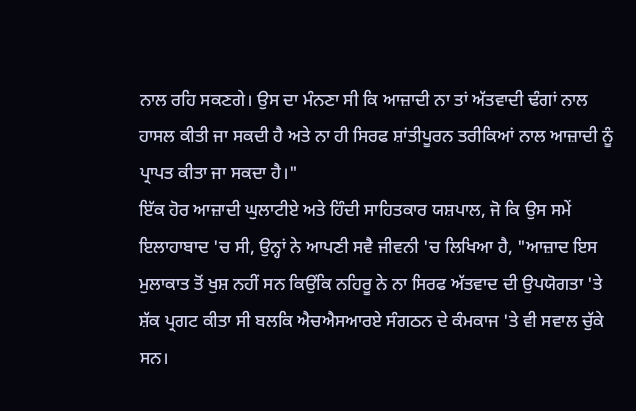ਨਾਲ ਰਹਿ ਸਕਣਗੇ। ਉਸ ਦਾ ਮੰਨਣਾ ਸੀ ਕਿ ਆਜ਼ਾਦੀ ਨਾ ਤਾਂ ਅੱਤਵਾਦੀ ਢੰਗਾਂ ਨਾਲ ਹਾਸਲ ਕੀਤੀ ਜਾ ਸਕਦੀ ਹੈ ਅਤੇ ਨਾ ਹੀ ਸਿਰਫ ਸ਼ਾਂਤੀਪੂਰਨ ਤਰੀਕਿਆਂ ਨਾਲ ਆਜ਼ਾਦੀ ਨੂੰ ਪ੍ਰਾਪਤ ਕੀਤਾ ਜਾ ਸਕਦਾ ਹੈ।"
ਇੱਕ ਹੋਰ ਆਜ਼ਾਦੀ ਘੁਲਾਟੀਏ ਅਤੇ ਹਿੰਦੀ ਸਾਹਿਤਕਾਰ ਯਸ਼ਪਾਲ, ਜੋ ਕਿ ਉਸ ਸਮੇਂ ਇਲਾਹਾਬਾਦ 'ਚ ਸੀ, ਉਨ੍ਹਾਂ ਨੇ ਆਪਣੀ ਸਵੈ ਜੀਵਨੀ 'ਚ ਲਿਖਿਆ ਹੈ, "ਆਜ਼ਾਦ ਇਸ ਮੁਲਾਕਾਤ ਤੋਂ ਖੁਸ਼ ਨਹੀਂ ਸਨ ਕਿਉਂਕਿ ਨਹਿਰੂ ਨੇ ਨਾ ਸਿਰਫ ਅੱਤਵਾਦ ਦੀ ਉਪਯੋਗਤਾ 'ਤੇ ਸ਼ੱਕ ਪ੍ਰਗਟ ਕੀਤਾ ਸੀ ਬਲਕਿ ਐਚਐਸਆਰਏ ਸੰਗਠਨ ਦੇ ਕੰਮਕਾਜ 'ਤੇ ਵੀ ਸਵਾਲ ਚੁੱਕੇ ਸਨ।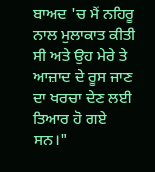ਬਾਅਦ 'ਚ ਮੈਂ ਨਹਿਰੂ ਨਾਲ ਮੁਲਾਕਾਤ ਕੀਤੀ ਸੀ ਅਤੇ ਉਹ ਮੇਰੇ ਤੇ ਆਜ਼ਾਦ ਦੇ ਰੂਸ ਜਾਣ ਦਾ ਖਰਚਾ ਦੇਣ ਲਈ ਤਿਆਰ ਹੋ ਗਏ ਸਨ।"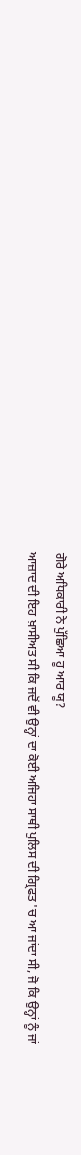ਗੋਰੇ ਅਧਿਕਾਰੀ ਨੇ ਪੁੱਛਿਆ ਹੂ ਆਰ ਯੂ?
ਆਜ਼ਾਦ ਦੀ ਇਹ ਖ਼ਾਸੀਅਤ ਸੀ ਕਿ ਜਦੋਂ ਵੀ ਉਨ੍ਹਾਂ ਦਾ ਕੋਈ ਅਜਿਹਾ ਸਾਥੀ ਪੁਲਿਸ ਦੀ ਗ੍ਰਿਫਤ 'ਚ ਆ ਜਾਂਦਾ ਸੀ, ਜੋ ਕਿ ਉਨ੍ਹਾਂ ਨੂੰ ਜਾਂ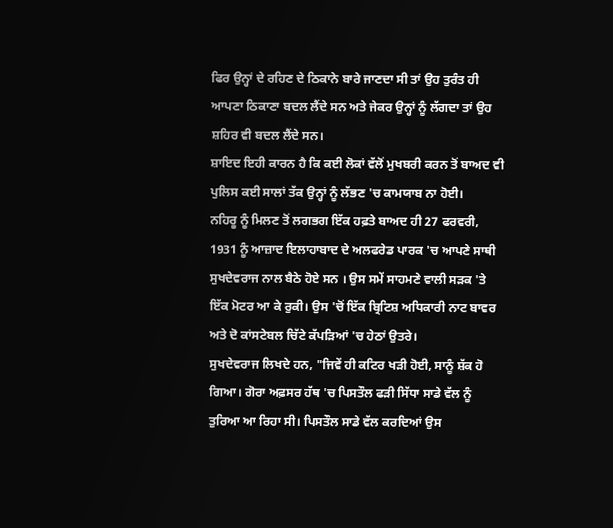ਫਿਰ ਉਨ੍ਹਾਂ ਦੇ ਰਹਿਣ ਦੇ ਠਿਕਾਨੇ ਬਾਰੇ ਜਾਣਦਾ ਸੀ ਤਾਂ ਉਹ ਤੁਰੰਤ ਹੀ ਆਪਣਾ ਠਿਕਾਣਾ ਬਦਲ ਲੈਂਦੇ ਸਨ ਅਤੇ ਜੇਕਰ ਉਨ੍ਹਾਂ ਨੂੰ ਲੱਗਦਾ ਤਾਂ ਉਹ ਸ਼ਹਿਰ ਵੀ ਬਦਲ ਲੈਂਦੇ ਸਨ।
ਸ਼ਾਇਦ ਇਹੀ ਕਾਰਨ ਹੈ ਕਿ ਕਈ ਲੋਕਾਂ ਵੱਲੋਂ ਮੁਖਬਰੀ ਕਰਨ ਤੋਂ ਬਾਅਦ ਵੀ ਪੁਲਿਸ ਕਈ ਸਾਲਾਂ ਤੱਕ ਉਨ੍ਹਾਂ ਨੂੰ ਲੱਭਣ 'ਚ ਕਾਮਯਾਬ ਨਾ ਹੋਈ।
ਨਹਿਰੂ ਨੂੰ ਮਿਲਣ ਤੋਂ ਲਗਭਗ ਇੱਕ ਹਫ਼ਤੇ ਬਾਅਦ ਹੀ 27 ਫਰਵਰੀ, 1931 ਨੂੰ ਆਜ਼ਾਦ ਇਲਾਹਾਬਾਦ ਦੇ ਅਲਫਰੇਡ ਪਾਰਕ 'ਚ ਆਪਣੇ ਸਾਥੀ ਸੁਖਦੇਵਰਾਜ ਨਾਲ ਬੈਠੇ ਹੋਏ ਸਨ । ਉਸ ਸਮੇਂ ਸਾਹਮਣੇ ਵਾਲੀ ਸੜਕ 'ਤੇ ਇੱਕ ਮੋਟਰ ਆ ਕੇ ਰੁਕੀ। ਉਸ 'ਚੋਂ ਇੱਕ ਬ੍ਰਿਟਿਸ਼ ਅਧਿਕਾਰੀ ਨਾਟ ਬਾਵਰ ਅਤੇ ਦੋ ਕਾਂਸਟੇਬਲ ਚਿੱਟੇ ਕੱਪੜਿਆਂ 'ਚ ਹੇਠਾਂ ਉਤਰੇ।
ਸੁਖਦੇਵਰਾਜ ਲਿਖਦੇ ਹਨ, "ਜਿਵੇਂ ਹੀ ਕਟਿਰ ਖੜੀ ਹੋਈ, ਸਾਨੂੰ ਸ਼ੱਕ ਹੋ ਗਿਆ। ਗੋਰਾ ਅਫ਼ਸਰ ਹੱਥ 'ਚ ਪਿਸਤੌਲ ਫੜੀ ਸਿੱਧਾ ਸਾਡੇ ਵੱਲ ਨੂੰ ਤੁਰਿਆ ਆ ਰਿਹਾ ਸੀ। ਪਿਸਤੌਲ ਸਾਡੇ ਵੱਲ ਕਰਦਿਆਂ ਉਸ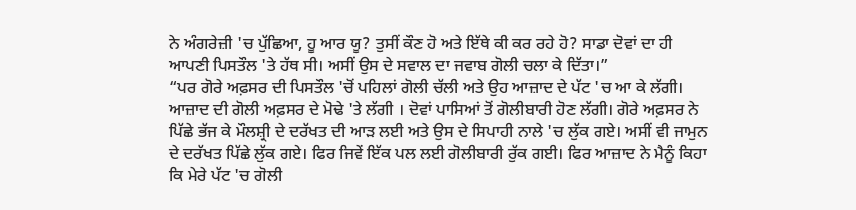ਨੇ ਅੰਗਰੇਜ਼ੀ 'ਚ ਪੁੱਛਿਆ, ਹੂ ਆਰ ਯੂ? ਤੁਸੀਂ ਕੌਣ ਹੋ ਅਤੇ ਇੱਥੇ ਕੀ ਕਰ ਰਹੇ ਹੋ? ਸਾਡਾ ਦੋਵਾਂ ਦਾ ਹੀ ਆਪਣੀ ਪਿਸਤੌਲ 'ਤੇ ਹੱਥ ਸੀ। ਅਸੀਂ ਉਸ ਦੇ ਸਵਾਲ ਦਾ ਜਵਾਬ ਗੋਲੀ ਚਲਾ ਕੇ ਦਿੱਤਾ।”
“ਪਰ ਗੋਰੇ ਅਫ਼ਸਰ ਦੀ ਪਿਸਤੌਲ 'ਚੋਂ ਪਹਿਲਾਂ ਗੋਲੀ ਚੱਲੀ ਅਤੇ ਉਹ ਆਜ਼ਾਦ ਦੇ ਪੱਟ 'ਚ ਆ ਕੇ ਲੱਗੀ। ਆਜ਼ਾਦ ਦੀ ਗੋਲੀ ਅਫ਼ਸਰ ਦੇ ਮੋਢੇ 'ਤੇ ਲੱਗੀ । ਦੋਵਾਂ ਪਾਸਿਆਂ ਤੋਂ ਗੋਲੀਬਾਰੀ ਹੋਣ ਲੱਗੀ। ਗੋਰੇ ਅਫ਼ਸਰ ਨੇ ਪਿੱਛੇ ਭੱਜ ਕੇ ਮੌਲਸ਼੍ਰੀ ਦੇ ਦਰੱਖਤ ਦੀ ਆੜ ਲਈ ਅਤੇ ਉਸ ਦੇ ਸਿਪਾਹੀ ਨਾਲੇ 'ਚ ਲੁੱਕ ਗਏ। ਅਸੀਂ ਵੀ ਜਾਮੁਨ ਦੇ ਦਰੱਖਤ ਪਿੱਛੇ ਲੁੱਕ ਗਏ। ਫਿਰ ਜਿਵੇਂ ਇੱਕ ਪਲ ਲਈ ਗੋਲੀਬਾਰੀ ਰੁੱਕ ਗਈ। ਫਿਰ ਆਜ਼ਾਦ ਨੇ ਮੈਨੂੰ ਕਿਹਾ ਕਿ ਮੇਰੇ ਪੱਟ 'ਚ ਗੋਲੀ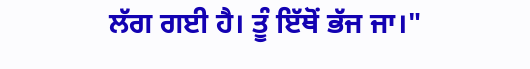ਲੱਗ ਗਈ ਹੈ। ਤੂੰ ਇੱਥੋਂ ਭੱਜ ਜਾ।"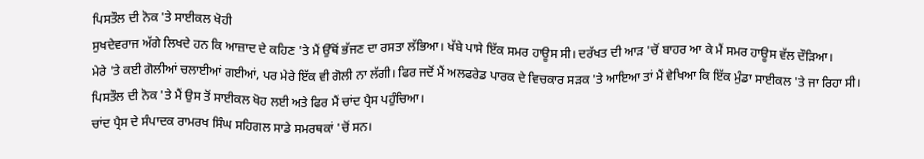ਪਿਸਤੌਲ ਦੀ ਨੋਕ 'ਤੇ ਸਾਈਕਲ ਖੋਹੀ
ਸੁਖਦੇਵਰਾਜ ਅੱਗੇ ਲਿਖਦੇ ਹਨ ਕਿ ਆਜ਼ਾਦ ਦੇ ਕਹਿਣ 'ਤੇ ਮੈਂ ਉੱਥੋਂ ਭੱਜਣ ਦਾ ਰਸਤਾ ਲੱਭਿਆ। ਖੱਬੇ ਪਾਸੇ ਇੱਕ ਸਮਰ ਹਾਊਸ ਸੀ। ਦਰੱਖਤ ਦੀ ਆੜ 'ਚੋਂ ਬਾਹਰ ਆ ਕੇ ਮੈਂ ਸਮਰ ਹਾਊਸ ਵੱਲ ਦੌੜਿਆ।
ਮੇਰੇ 'ਤੇ ਕਈ ਗੋਲੀਆਂ ਚਲਾਈਆਂ ਗਈਆਂ, ਪਰ ਮੇਰੇ ਇੱਕ ਵੀ ਗੋਲੀ ਨਾ ਲੱਗੀ। ਫਿਰ ਜਦੋਂ ਮੈਂ ਅਲਫਰੇਡ ਪਾਰਕ ਦੇ ਵਿਚਕਾਰ ਸੜਕ 'ਤੇ ਆਇਆ ਤਾਂ ਮੈਂ ਵੇਖਿਆ ਕਿ ਇੱਕ ਮੁੰਡਾ ਸਾਈਕਲ 'ਤੇ ਜਾ ਰਿਹਾ ਸੀ।
ਪਿਸਤੌਲ ਦੀ ਨੋਕ 'ਤੇ ਮੈਂ ਉਸ ਤੋਂ ਸਾਈਕਲ ਖੋਹ ਲਈ ਅਤੇ ਫਿਰ ਮੈਂ ਚਾਂਦ ਪ੍ਰੈਸ ਪਹੁੰਚਿਆ।
ਚਾਂਦ ਪ੍ਰੈਸ ਦੇ ਸੰਪਾਦਕ ਰਾਮਰਖ ਸਿੰਘ ਸਹਿਗਲ ਸਾਡੇ ਸਮਰਥਕਾਂ 'ਚੋਂ ਸਨ।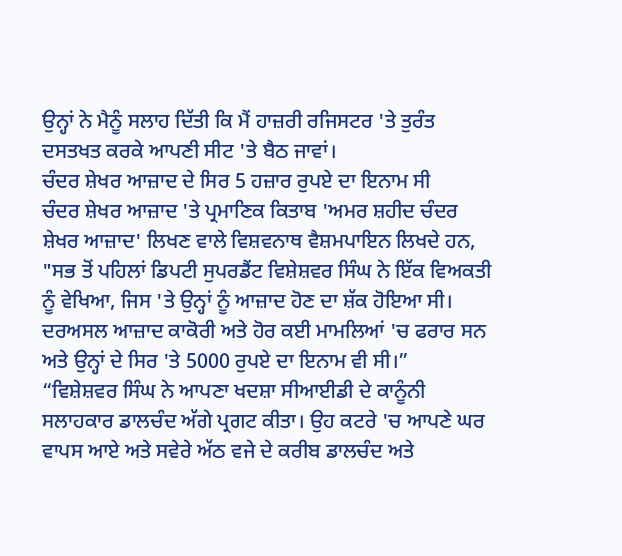ਉਨ੍ਹਾਂ ਨੇ ਮੈਨੂੰ ਸਲਾਹ ਦਿੱਤੀ ਕਿ ਮੈਂ ਹਾਜ਼ਰੀ ਰਜਿਸਟਰ 'ਤੇ ਤੁਰੰਤ ਦਸਤਖਤ ਕਰਕੇ ਆਪਣੀ ਸੀਟ 'ਤੇ ਬੈਠ ਜਾਵਾਂ।
ਚੰਦਰ ਸ਼ੇਖਰ ਆਜ਼ਾਦ ਦੇ ਸਿਰ 5 ਹਜ਼ਾਰ ਰੁਪਏ ਦਾ ਇਨਾਮ ਸੀ
ਚੰਦਰ ਸ਼ੇਖਰ ਆਜ਼ਾਦ 'ਤੇ ਪ੍ਰਮਾਣਿਕ ਕਿਤਾਬ 'ਅਮਰ ਸ਼ਹੀਦ ਚੰਦਰ ਸ਼ੇਖਰ ਆਜ਼ਾਦ' ਲਿਖਣ ਵਾਲੇ ਵਿਸ਼ਵਨਾਥ ਵੈਸ਼ਮਪਾਇਨ ਲਿਖਦੇ ਹਨ, "ਸਭ ਤੋਂ ਪਹਿਲਾਂ ਡਿਪਟੀ ਸੁਪਰਡੈਂਟ ਵਿਸ਼ੇਸ਼ਵਰ ਸਿੰਘ ਨੇ ਇੱਕ ਵਿਅਕਤੀ ਨੂੰ ਵੇਖਿਆ, ਜਿਸ 'ਤੇ ਉਨ੍ਹਾਂ ਨੂੰ ਆਜ਼ਾਦ ਹੋਣ ਦਾ ਸ਼ੱਕ ਹੋਇਆ ਸੀ। ਦਰਅਸਲ ਆਜ਼ਾਦ ਕਾਕੋਰੀ ਅਤੇ ਹੋਰ ਕਈ ਮਾਮਲਿਆਂ 'ਚ ਫਰਾਰ ਸਨ ਅਤੇ ਉਨ੍ਹਾਂ ਦੇ ਸਿਰ 'ਤੇ 5000 ਰੁਪਏ ਦਾ ਇਨਾਮ ਵੀ ਸੀ।”
“ਵਿਸ਼ੇਸ਼ਵਰ ਸਿੰਘ ਨੇ ਆਪਣਾ ਖਦਸ਼ਾ ਸੀਆਈਡੀ ਦੇ ਕਾਨੂੰਨੀ ਸਲਾਹਕਾਰ ਡਾਲਚੰਦ ਅੱਗੇ ਪ੍ਰਗਟ ਕੀਤਾ। ਉਹ ਕਟਰੇ 'ਚ ਆਪਣੇ ਘਰ ਵਾਪਸ ਆਏ ਅਤੇ ਸਵੇਰੇ ਅੱਠ ਵਜੇ ਦੇ ਕਰੀਬ ਡਾਲਚੰਦ ਅਤੇ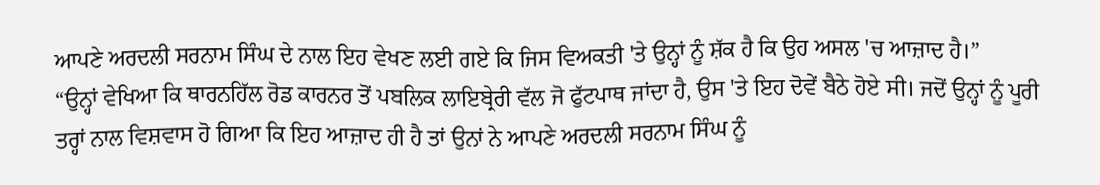ਆਪਣੇ ਅਰਦਲੀ ਸਰਨਾਮ ਸਿੰਘ ਦੇ ਨਾਲ ਇਹ ਵੇਖਣ ਲਈ ਗਏ ਕਿ ਜਿਸ ਵਿਅਕਤੀ 'ਤੇ ਉਨ੍ਹਾਂ ਨੂੰ ਸ਼ੱਕ ਹੈ ਕਿ ਉਹ ਅਸਲ 'ਚ ਆਜ਼ਾਦ ਹੈ।”
“ਉਨ੍ਹਾਂ ਵੇਖਿਆ ਕਿ ਥਾਰਨਹਿੱਲ ਰੋਡ ਕਾਰਨਰ ਤੋਂ ਪਬਲਿਕ ਲਾਇਬ੍ਰੇਰੀ ਵੱਲ ਜੋ ਫੁੱਟਪਾਥ ਜਾਂਦਾ ਹੈ, ਉਸ 'ਤੇ ਇਹ ਦੋਵੇਂ ਬੈਠੇ ਹੋਏ ਸੀ। ਜਦੋਂ ਉਨ੍ਹਾਂ ਨੂੰ ਪੂਰੀ ਤਰ੍ਹਾਂ ਨਾਲ ਵਿਸ਼ਵਾਸ ਹੋ ਗਿਆ ਕਿ ਇਹ ਆਜ਼ਾਦ ਹੀ ਹੈ ਤਾਂ ਉਨਾਂ ਨੇ ਆਪਣੇ ਅਰਦਲੀ ਸਰਨਾਮ ਸਿੰਘ ਨੂੰ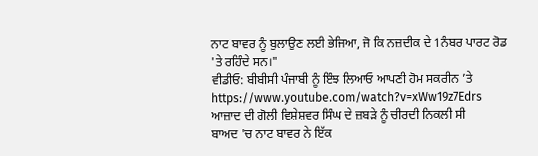ਨਾਟ ਬਾਵਰ ਨੂੰ ਬੁਲਾਉਣ ਲਈ ਭੇਜਿਆ, ਜੋ ਕਿ ਨਜ਼ਦੀਕ ਦੇ 1ਨੰਬਰ ਪਾਰਟ ਰੋਡ 'ਤੇ ਰਹਿੰਦੇ ਸਨ।"
ਵੀਡੀਓ: ਬੀਬੀਸੀ ਪੰਜਾਬੀ ਨੂੰ ਇੰਝ ਲਿਆਓ ਆਪਣੀ ਹੋਮ ਸਕਰੀਨ ’ਤੇ
https://www.youtube.com/watch?v=xWw19z7Edrs
ਆਜ਼ਾਦ ਦੀ ਗੋਲੀ ਵਿਸ਼ੇਸ਼ਵਰ ਸਿੰਘ ਦੇ ਜ਼ਬੜੇ ਨੂੰ ਚੀਰਦੀ ਨਿਕਲੀ ਸੀ
ਬਾਅਦ 'ਚ ਨਾਟ ਬਾਵਰ ਨੇ ਇੱਕ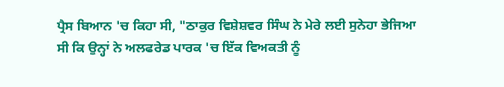ਪ੍ਰੈਸ ਬਿਆਨ 'ਚ ਕਿਹਾ ਸੀ, "ਠਾਕੁਰ ਵਿਸ਼ੇਸ਼ਵਰ ਸਿੰਘ ਨੇ ਮੇਰੇ ਲਈ ਸੁਨੇਹਾ ਭੇਜਿਆ ਸੀ ਕਿ ਉਨ੍ਹਾਂ ਨੇ ਅਲਫਰੇਡ ਪਾਰਕ 'ਚ ਇੱਕ ਵਿਅਕਤੀ ਨੂੰ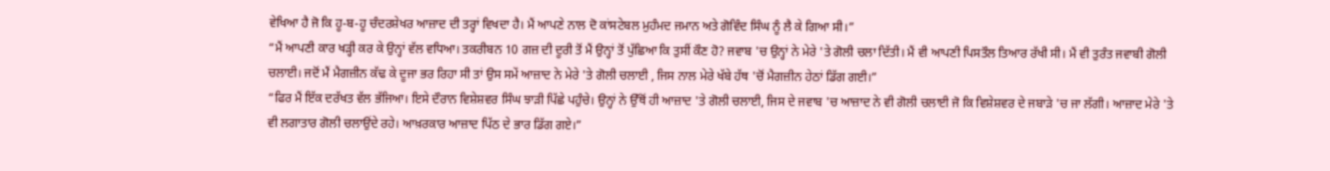ਵੇਖਿਆ ਹੈ ਜੋ ਕਿ ਹੂ-ਬ-ਹੂ ਚੰਦਰਸ਼ੇਖਰ ਆਜ਼ਾਦ ਦੀ ਤਰ੍ਹਾਂ ਵਿਖਦਾ ਹੈ। ਮੈਂ ਆਪਣੇ ਨਾਲ ਦੋ ਕਾਂਸਟੇਬਲ ਮੁਹੰਮਦ ਜਮਾਨ ਅਤੇ ਗੋਵਿੰਦ ਸਿੰਘ ਨੂੰ ਲੈ ਕੇ ਗਿਆ ਸੀ।”
“ਮੈਂ ਆਪਣੀ ਕਾਰ ਖੜ੍ਹੀ ਕਰ ਕੇ ਉਨ੍ਹਾਂ ਵੱਲ ਵਧਿਆ। ਤਕਰੀਬਨ 10 ਗਜ਼ ਦੀ ਦੂਰੀ ਤੋਂ ਮੈਂ ਉਨ੍ਹਾਂ ਤੋਂ ਪੁੱਛਿਆ ਕਿ ਤੁਸੀਂ ਕੌਣ ਹੋ? ਜਵਾਬ 'ਚ ਉਨ੍ਹਾਂ ਨੇ ਮੇਰੇ 'ਤੇ ਗੋਲੀ ਚਲਾ ਦਿੱਤੀ। ਮੈਂ ਵੀ ਆਪਣੀ ਪਿਸਤੌਲ ਤਿਆਰ ਰੱਖੀ ਸੀ। ਮੈਂ ਵੀ ਤੁਰੰਤ ਜਵਾਬੀ ਗੋਲੀ ਚਲਾਈ। ਜਦੋਂ ਮੈਂ ਮੈਗਜ਼ੀਨ ਕੱਢ ਕੇ ਦੂਜਾ ਭਰ ਰਿਹਾ ਸੀ ਤਾਂ ਉਸ ਸਮੇਂ ਆਜ਼ਾਦ ਨੇ ਮੇਰੇ 'ਤੇ ਗੋਲੀ ਚਲਾਈ , ਜਿਸ ਨਾਲ ਮੇਰੇ ਖੱਬੇ ਹੱਥ 'ਚੋਂ ਮੈਗਜ਼ੀਨ ਹੇਠਾਂ ਡਿੱਗ ਗਈ।”
“ਫਿਰ ਮੈਂ ਇੱਕ ਦਰੱਖਤ ਵੱਲ ਭੱਜਿਆ। ਇਸੇ ਦੌਰਾਨ ਵਿਸ਼ੇਸ਼ਵਰ ਸਿੰਘ ਝਾੜੀ ਪਿੱਛੇ ਪਹੁੰਚੇ। ਉਨ੍ਹਾਂ ਨੇ ਉੱਥੋਂ ਹੀ ਆਜ਼ਾਦ 'ਤੇ ਗੋਲੀ ਚਲਾਈ, ਜਿਸ ਦੇ ਜਵਾਬ 'ਚ ਆਜ਼ਾਦ ਨੇ ਵੀ ਗੋਲੀ ਚਲਾਈ ਜੋ ਕਿ ਵਿਸ਼ੇਸ਼ਵਰ ਦੇ ਜਬਾੜੇ 'ਚ ਜਾ ਲੱਗੀ। ਆਜ਼ਾਦ ਮੇਰੇ 'ਤੇ ਵੀ ਲਗਾਤਾਰ ਗੋਲੀ ਚਲਾਉਂਦੇ ਰਹੇ। ਆਖ਼ਰਕਾਰ ਆਜ਼ਾਦ ਪਿੱਠ ਦੇ ਭਾਰ ਡਿੱਗ ਗਏ।”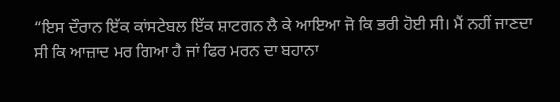“ਇਸ ਦੌਰਾਨ ਇੱਕ ਕਾਂਸਟੇਬਲ ਇੱਕ ਸ਼ਾਟਗਨ ਲੈ ਕੇ ਆਇਆ ਜੋ ਕਿ ਭਰੀ ਹੋਈ ਸੀ। ਮੈਂ ਨਹੀਂ ਜਾਣਦਾ ਸੀ ਕਿ ਆਜ਼ਾਦ ਮਰ ਗਿਆ ਹੈ ਜਾਂ ਫਿਰ ਮਰਨ ਦਾ ਬਹਾਨਾ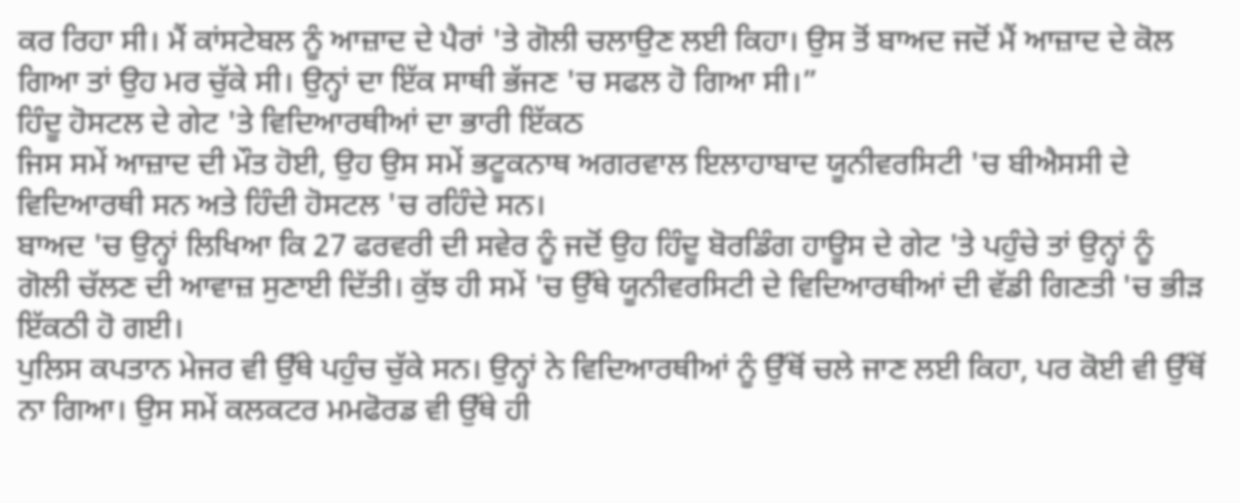ਕਰ ਰਿਹਾ ਸੀ। ਮੈਂ ਕਾਂਸਟੇਬਲ ਨੂੰ ਆਜ਼ਾਦ ਦੇ ਪੈਰਾਂ 'ਤੇ ਗੋਲੀ ਚਲਾਉਣ ਲਈ ਕਿਹਾ। ਉਸ ਤੋਂ ਬਾਅਦ ਜਦੋਂ ਮੈਂ ਆਜ਼ਾਦ ਦੇ ਕੋਲ ਗਿਆ ਤਾਂ ਉਹ ਮਰ ਚੁੱਕੇ ਸੀ। ਉਨ੍ਹਾਂ ਦਾ ਇੱਕ ਸਾਥੀ ਭੱਜਣ 'ਚ ਸਫਲ ਹੋ ਗਿਆ ਸੀ।”
ਹਿੰਦੂ ਹੋਸਟਲ ਦੇ ਗੇਟ 'ਤੇ ਵਿਦਿਆਰਥੀਆਂ ਦਾ ਭਾਰੀ ਇੱਕਠ
ਜਿਸ ਸਮੇਂ ਆਜ਼ਾਦ ਦੀ ਮੌਤ ਹੋਈ, ਉਹ ਉਸ ਸਮੇਂ ਭਟੂਕਨਾਥ ਅਗਰਵਾਲ ਇਲਾਹਾਬਾਦ ਯੂਨੀਵਰਸਿਟੀ 'ਚ ਬੀਐਸਸੀ ਦੇ ਵਿਦਿਆਰਥੀ ਸਨ ਅਤੇ ਹਿੰਦੀ ਹੋਸਟਲ 'ਚ ਰਹਿੰਦੇ ਸਨ।
ਬਾਅਦ 'ਚ ਉਨ੍ਹਾਂ ਲਿਖਿਆ ਕਿ 27 ਫਰਵਰੀ ਦੀ ਸਵੇਰ ਨੂੰ ਜਦੋਂ ਉਹ ਹਿੰਦੂ ਬੋਰਡਿੰਗ ਹਾਊਸ ਦੇ ਗੇਟ 'ਤੇ ਪਹੁੰਚੇ ਤਾਂ ਉਨ੍ਹਾਂ ਨੂੰ ਗੋਲੀ ਚੱਲਣ ਦੀ ਆਵਾਜ਼ ਸੁਣਾਈ ਦਿੱਤੀ। ਕੁੱਝ ਹੀ ਸਮੇਂ 'ਚ ਉੱਥੇ ਯੂਨੀਵਰਸਿਟੀ ਦੇ ਵਿਦਿਆਰਥੀਆਂ ਦੀ ਵੱਡੀ ਗਿਣਤੀ 'ਚ ਭੀੜ ਇੱਕਠੀ ਹੋ ਗਈ।
ਪੁਲਿਸ ਕਪਤਾਨ ਮੇਜਰ ਵੀ ਉੱਥੇ ਪਹੁੰਚ ਚੁੱਕੇ ਸਨ। ਉਨ੍ਹਾਂ ਨੇ ਵਿਦਿਆਰਥੀਆਂ ਨੂੰ ਉੱਥੋਂ ਚਲੇ ਜਾਣ ਲਈ ਕਿਹਾ, ਪਰ ਕੋਈ ਵੀ ਉੱਥੋਂ ਨਾ ਗਿਆ। ਉਸ ਸਮੇਂ ਕਲਕਟਰ ਮਮਫੋਰਡ ਵੀ ਉੱਥੇ ਹੀ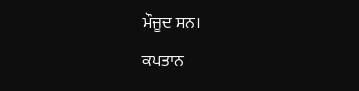ਮੌਜੂਦ ਸਨ।
ਕਪਤਾਨ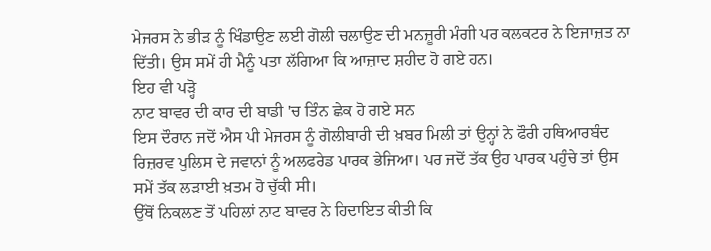ਮੇਜਰਸ ਨੇ ਭੀੜ ਨੂੰ ਖਿੰਡਾਉਣ ਲਈ ਗੋਲੀ ਚਲਾਉਣ ਦੀ ਮਨਜ਼ੂਰੀ ਮੰਗੀ ਪਰ ਕਲਕਟਰ ਨੇ ਇਜਾਜ਼ਤ ਨਾ ਦਿੱਤੀ। ਉਸ ਸਮੇਂ ਹੀ ਮੈਨੂੰ ਪਤਾ ਲੱਗਿਆ ਕਿ ਆਜ਼ਾਦ ਸ਼ਹੀਦ ਹੋ ਗਏ ਹਨ।
ਇਹ ਵੀ ਪੜ੍ਹੋ
ਨਾਟ ਬਾਵਰ ਦੀ ਕਾਰ ਦੀ ਬਾਡੀ 'ਚ ਤਿੰਨ ਛੇਕ ਹੋ ਗਏ ਸਨ
ਇਸ ਦੌਰਾਨ ਜਦੋਂ ਐਸ ਪੀ ਮੇਜਰਸ ਨੂੰ ਗੋਲੀਬਾਰੀ ਦੀ ਖ਼ਬਰ ਮਿਲੀ ਤਾਂ ਉਨ੍ਹਾਂ ਨੇ ਫੌਰੀ ਹਥਿਆਰਬੰਦ ਰਿਜ਼ਰਵ ਪੁਲਿਸ ਦੇ ਜਵਾਨਾਂ ਨੂੰ ਅਲਫਰੇਡ ਪਾਰਕ ਭੇਜਿਆ। ਪਰ ਜਦੋਂ ਤੱਕ ਉਹ ਪਾਰਕ ਪਹੁੰਚੇ ਤਾਂ ਉਸ ਸਮੇਂ ਤੱਕ ਲੜਾਈ ਖ਼ਤਮ ਹੋ ਚੁੱਕੀ ਸੀ।
ਉੱਥੋਂ ਨਿਕਲਣ ਤੋਂ ਪਹਿਲਾਂ ਨਾਟ ਬਾਵਰ ਨੇ ਹਿਦਾਇਤ ਕੀਤੀ ਕਿ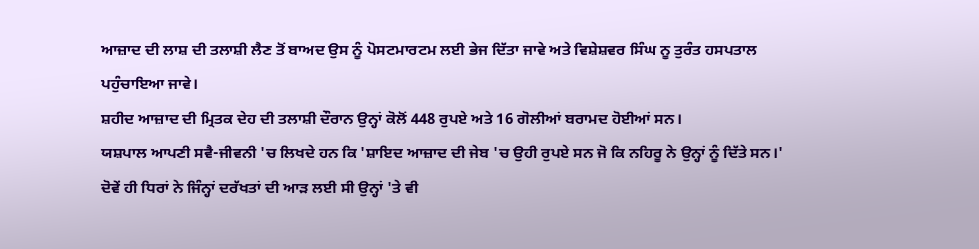ਆਜ਼ਾਦ ਦੀ ਲਾਸ਼ ਦੀ ਤਲਾਸ਼ੀ ਲੈਣ ਤੋਂ ਬਾਅਦ ਉਸ ਨੂੰ ਪੋਸਟਮਾਰਟਮ ਲਈ ਭੇਜ ਦਿੱਤਾ ਜਾਵੇ ਅਤੇ ਵਿਸ਼ੇਸ਼ਵਰ ਸਿੰਘ ਨੂ ਤੁਰੰਤ ਹਸਪਤਾਲ ਪਹੁੰਚਾਇਆ ਜਾਵੇ।
ਸ਼ਹੀਦ ਆਜ਼ਾਦ ਦੀ ਮ੍ਰਿਤਕ ਦੇਹ ਦੀ ਤਲਾਸ਼ੀ ਦੌਰਾਨ ਉਨ੍ਹਾਂ ਕੋਲੋਂ 448 ਰੁਪਏ ਅਤੇ 16 ਗੋਲੀਆਂ ਬਰਾਮਦ ਹੋਈਆਂ ਸਨ।
ਯਸ਼ਪਾਲ ਆਪਣੀ ਸਵੈ-ਜੀਵਨੀ 'ਚ ਲਿਖਦੇ ਹਨ ਕਿ 'ਸ਼ਾਇਦ ਆਜ਼ਾਦ ਦੀ ਜੇਬ 'ਚ ਉਹੀ ਰੁਪਏ ਸਨ ਜੋ ਕਿ ਨਹਿਰੂ ਨੇ ਉਨ੍ਹਾਂ ਨੂੰ ਦਿੱਤੇ ਸਨ।'
ਦੋਵੇਂ ਹੀ ਧਿਰਾਂ ਨੇ ਜਿੰਨ੍ਹਾਂ ਦਰੱਖਤਾਂ ਦੀ ਆੜ ਲਈ ਸੀ ਉਨ੍ਹਾਂ 'ਤੇ ਵੀ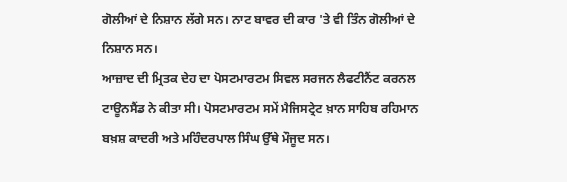ਗੋਲੀਆਂ ਦੇ ਨਿਸ਼ਾਨ ਲੱਗੇ ਸਨ। ਨਾਟ ਬਾਵਰ ਦੀ ਕਾਰ 'ਤੇ ਵੀ ਤਿੰਨ ਗੋਲੀਆਂ ਦੇ ਨਿਸ਼ਾਨ ਸਨ।
ਆਜ਼ਾਦ ਦੀ ਮ੍ਰਿਤਕ ਦੇਹ ਦਾ ਪੋਸਟਮਾਰਟਮ ਸਿਵਲ ਸਰਜਨ ਲੈਫਟੀਨੈਂਟ ਕਰਨਲ ਟਾਊਨਸੈਂਡ ਨੇ ਕੀਤਾ ਸੀ। ਪੋਸਟਮਾਰਟਮ ਸਮੇਂ ਮੈਜਿਸਟ੍ਰੇਟ ਖ਼ਾਨ ਸਾਹਿਬ ਰਹਿਮਾਨ ਬਖ਼ਸ਼ ਕਾਦਰੀ ਅਤੇ ਮਹਿੰਦਰਪਾਲ ਸਿੰਘ ਉੱਥੇ ਮੌਜੂਦ ਸਨ।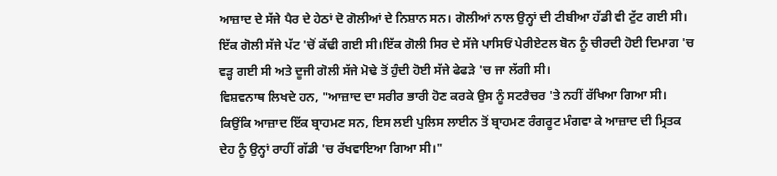ਆਜ਼ਾਦ ਦੇ ਸੱਜੇ ਪੈਰ ਦੇ ਹੇਠਾਂ ਦੋ ਗੋਲੀਆਂ ਦੇ ਨਿਸ਼ਾਨ ਸਨ। ਗੋਲੀਆਂ ਨਾਲ ਉਨ੍ਹਾਂ ਦੀ ਟੀਬੀਆ ਹੱਡੀ ਵੀ ਟੁੱਟ ਗਈ ਸੀ। ਇੱਕ ਗੋਲੀ ਸੱਜੇ ਪੱਟ 'ਚੋਂ ਕੱਢੀ ਗਈ ਸੀ।ਇੱਕ ਗੋਲੀ ਸਿਰ ਦੇ ਸੱਜੇ ਪਾਸਿਓਂ ਪੇਰੀਏਟਲ ਬੋਨ ਨੂੰ ਚੀਰਦੀ ਹੋਈ ਦਿਮਾਗ 'ਚ ਵੜ੍ਹ ਗਈ ਸੀ ਅਤੇ ਦੂਜੀ ਗੋਲੀ ਸੱਜੇ ਮੋਢੇ ਤੋਂ ਹੁੰਦੀ ਹੋਈ ਸੱਜੇ ਫੇਫੜੇ 'ਚ ਜਾ ਲੱਗੀ ਸੀ।
ਵਿਸ਼ਵਨਾਥ ਲਿਖਦੇ ਹਨ, "ਆਜ਼ਾਦ ਦਾ ਸਰੀਰ ਭਾਰੀ ਹੋਣ ਕਰਕੇ ਉਸ ਨੂੰ ਸਟਰੈਚਰ 'ਤੇ ਨਹੀਂ ਰੱਖਿਆ ਗਿਆ ਸੀ। ਕਿਉਂਕਿ ਆਜ਼ਾਦ ਇੱਕ ਬ੍ਰਾਹਮਣ ਸਨ, ਇਸ ਲਈ ਪੁਲਿਸ ਲਾਈਨ ਤੋਂ ਬ੍ਰਾਹਮਣ ਰੰਗਰੂਟ ਮੰਗਵਾ ਕੇ ਆਜ਼ਾਦ ਦੀ ਮ੍ਰਿਤਕ ਦੇਹ ਨੂੰ ਉਨ੍ਹਾਂ ਰਾਹੀਂ ਗੱਡੀ 'ਚ ਰੱਖਵਾਇਆ ਗਿਆ ਸੀ।"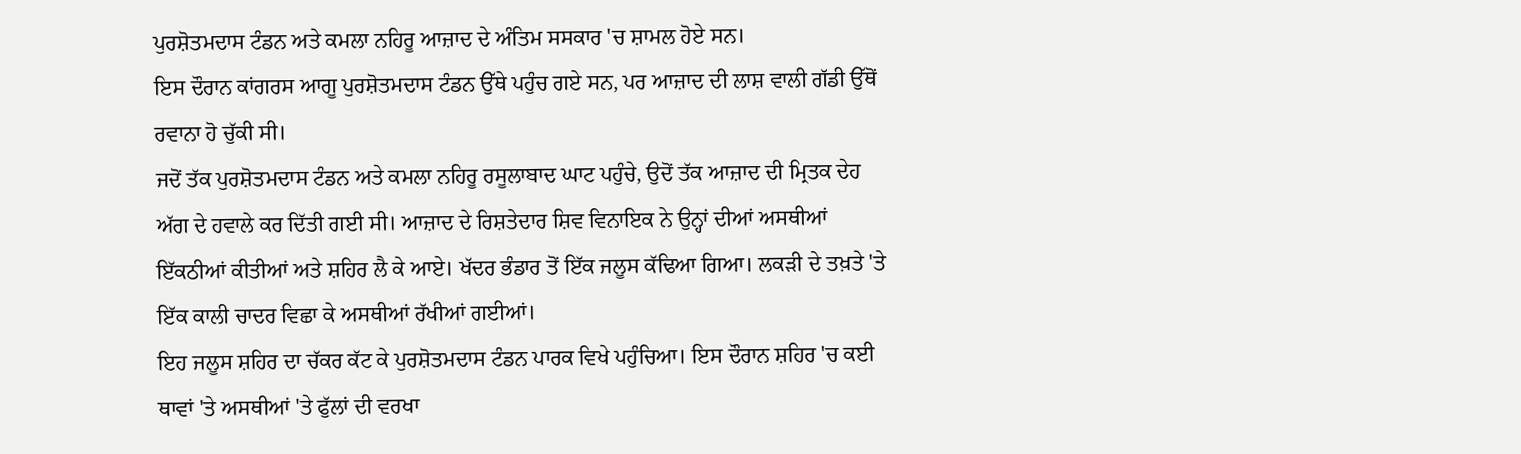ਪੁਰਸ਼ੋਤਮਦਾਸ ਟੰਡਨ ਅਤੇ ਕਮਲਾ ਨਹਿਰੂ ਆਜ਼ਾਦ ਦੇ ਅੰਤਿਮ ਸਸਕਾਰ 'ਚ ਸ਼ਾਮਲ ਹੋਏ ਸਨ।
ਇਸ ਦੌਰਾਨ ਕਾਂਗਰਸ ਆਗੂ ਪੁਰਸ਼ੋਤਮਦਾਸ ਟੰਡਨ ਉੱਥੇ ਪਹੁੰਚ ਗਏ ਸਨ, ਪਰ ਆਜ਼ਾਦ ਦੀ ਲਾਸ਼ ਵਾਲੀ ਗੱਡੀ ਉੱਥੋਂ ਰਵਾਨਾ ਹੋ ਚੁੱਕੀ ਸੀ।
ਜਦੋਂ ਤੱਕ ਪੁਰਸ਼ੋਤਮਦਾਸ ਟੰਡਨ ਅਤੇ ਕਮਲਾ ਨਹਿਰੂ ਰਸੂਲਾਬਾਦ ਘਾਟ ਪਹੁੰਚੇ, ਉਦੋਂ ਤੱਕ ਆਜ਼ਾਦ ਦੀ ਮ੍ਰਿਤਕ ਦੇਹ ਅੱਗ ਦੇ ਹਵਾਲੇ ਕਰ ਦਿੱਤੀ ਗਈ ਸੀ। ਆਜ਼ਾਦ ਦੇ ਰਿਸ਼ਤੇਦਾਰ ਸ਼ਿਵ ਵਿਨਾਇਕ ਨੇ ਉਨ੍ਹਾਂ ਦੀਆਂ ਅਸਥੀਆਂ ਇੱਕਠੀਆਂ ਕੀਤੀਆਂ ਅਤੇ ਸ਼ਹਿਰ ਲੈ ਕੇ ਆਏ। ਖੱਦਰ ਭੰਡਾਰ ਤੋਂ ਇੱਕ ਜਲੂਸ ਕੱਢਿਆ ਗਿਆ। ਲਕੜੀ ਦੇ ਤਖ਼ਤੇ 'ਤੇ ਇੱਕ ਕਾਲੀ ਚਾਦਰ ਵਿਛਾ ਕੇ ਅਸਥੀਆਂ ਰੱਖੀਆਂ ਗਈਆਂ।
ਇਹ ਜਲੂਸ ਸ਼ਹਿਰ ਦਾ ਚੱਕਰ ਕੱਟ ਕੇ ਪੁਰਸ਼ੋਤਮਦਾਸ ਟੰਡਨ ਪਾਰਕ ਵਿਖੇ ਪਹੁੰਚਿਆ। ਇਸ ਦੌਰਾਨ ਸ਼ਹਿਰ 'ਚ ਕਈ ਥਾਵਾਂ 'ਤੇ ਅਸਥੀਆਂ 'ਤੇ ਫੁੱਲਾਂ ਦੀ ਵਰਖਾ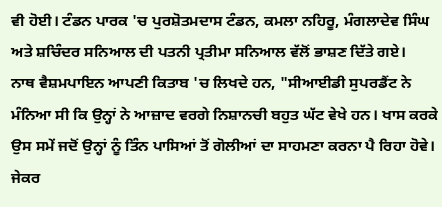ਵੀ ਹੋਈ। ਟੰਡਨ ਪਾਰਕ 'ਚ ਪੁਰਸ਼ੋਤਮਦਾਸ ਟੰਡਨ, ਕਮਲਾ ਨਹਿਰੂ, ਮੰਗਲਾਦੇਵ ਸਿੰਘ ਅਤੇ ਸ਼ਚਿੰਦਰ ਸਨਿਆਲ ਦੀ ਪਤਨੀ ਪ੍ਰਤੀਮਾ ਸਨਿਆਲ ਵੱਲੋਂ ਭਾਸ਼ਣ ਦਿੱਤੇ ਗਏ।
ਨਾਥ ਵੈਸ਼ਮਪਾਇਨ ਆਪਣੀ ਕਿਤਾਬ 'ਚ ਲਿਖਦੇ ਹਨ, "ਸੀਆਈਡੀ ਸੁਪਰਡੈਂਟ ਨੇ ਮੰਨਿਆ ਸੀ ਕਿ ਉਨ੍ਹਾਂ ਨੇ ਆਜ਼ਾਦ ਵਰਗੇ ਨਿਸ਼ਾਨਚੀ ਬਹੁਤ ਘੱਟ ਵੇਖੇ ਹਨ। ਖਾਸ ਕਰਕੇ ਉਸ ਸਮੇਂ ਜਦੋਂ ਉਨ੍ਹਾਂ ਨੂੰ ਤਿੰਨ ਪਾਸਿਆਂ ਤੋਂ ਗੋਲੀਆਂ ਦਾ ਸਾਹਮਣਾ ਕਰਨਾ ਪੈ ਰਿਹਾ ਹੋਵੇ। ਜੇਕਰ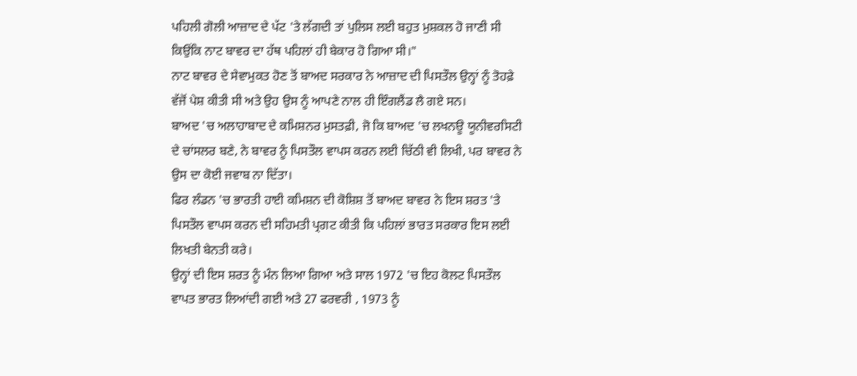ਪਹਿਲੀ ਗੋਲੀ ਆਜ਼ਾਦ ਦੇ ਪੱਟ 'ਤੇ ਲੱਗਦੀ ਤਾਂ ਪੁਲਿਸ ਲਈ ਬਹੁਤ ਮੁਸ਼ਕਲ ਹੋ ਜਾਣੀ ਸੀ ਕਿਉਂਕਿ ਨਾਟ ਬਾਵਰ ਦਾ ਹੱਥ ਪਹਿਲਾਂ ਹੀ ਬੇਕਾਰ ਹੋ ਗਿਆ ਸੀ।"
ਨਾਟ ਬਾਵਰ ਦੇ ਸੇਵਾਮੁਕਤ ਹੋਣ ਤੋਂ ਬਾਅਦ ਸਰਕਾਰ ਨੇ ਆਜ਼ਾਦ ਦੀ ਪਿਸਤੌਲ ਉਨ੍ਹਾਂ ਨੂੰ ਤੋਹਫ਼ੇ ਵੱਜੋਂ ਪੇਸ਼ ਕੀਤੀ ਸੀ ਅਤੇ ਉਹ ਉਸ ਨੂੰ ਆਪਣੇ ਨਾਲ ਹੀ ਇੰਗਲੈਂਡ ਲੈ ਗਏ ਸਨ।
ਬਾਅਦ 'ਚ ਅਲਾਹਾਬਾਦ ਦੇ ਕਮਿਸ਼ਨਰ ਮੁਸਤਫ਼ੀ, ਜੋ ਕਿ ਬਾਅਦ 'ਚ ਲਖਨਊ ਯੂਨੀਵਰਸਿਟੀ ਦੇ ਚਾਂਸਲਰ ਬਣੇ, ਨੇ ਬਾਵਰ ਨੂੰ ਪਿਸਤੌਲ ਵਾਪਸ ਕਰਨ ਲਈ ਚਿੱਠੀ ਵੀ ਲਿਖੀ, ਪਰ ਬਾਵਰ ਨੇ ਉਸ ਦਾ ਕੋਈ ਜਵਾਬ ਨਾ ਦਿੱਤਾ।
ਫਿਰ ਲੰਡਨ 'ਚ ਭਾਰਤੀ ਹਾਈ ਕਮਿਸ਼ਨ ਦੀ ਕੋਸ਼ਿਸ਼ ਤੋਂ ਬਾਅਦ ਬਾਵਰ ਨੇ ਇਸ ਸ਼ਰਤ 'ਤੇ ਪਿਸਤੌਲ ਵਾਪਸ ਕਰਨ ਦੀ ਸਹਿਮਤੀ ਪ੍ਰਗਟ ਕੀਤੀ ਕਿ ਪਹਿਲਾਂ ਭਾਰਤ ਸਰਕਾਰ ਇਸ ਲਈ ਲਿਖਤੀ ਬੇਨਤੀ ਕਰੇ।
ਉਨ੍ਹਾਂ ਦੀ ਇਸ ਸ਼ਰਤ ਨੂੰ ਮੰਨ ਲਿਆ ਗਿਆ ਅਤੇ ਸਾਲ 1972 'ਚ ਇਹ ਕੋਲਟ ਪਿਸਤੌਲ ਵਾਪਤ ਭਾਰਤ ਲਿਆਂਦੀ ਗਈ ਅਤੇ 27 ਫਰਵਰੀ , 1973 ਨੂੰ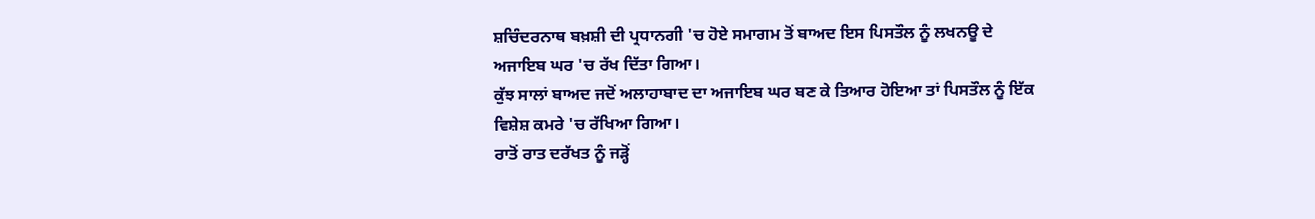ਸ਼ਚਿੰਦਰਨਾਥ ਬਖ਼ਸ਼ੀ ਦੀ ਪ੍ਰਧਾਨਗੀ 'ਚ ਹੋਏ ਸਮਾਗਮ ਤੋਂ ਬਾਅਦ ਇਸ ਪਿਸਤੌਲ ਨੂੰ ਲਖਨਊ ਦੇ ਅਜਾਇਬ ਘਰ 'ਚ ਰੱਖ ਦਿੱਤਾ ਗਿਆ।
ਕੁੱਝ ਸਾਲਾਂ ਬਾਅਦ ਜਦੋਂ ਅਲਾਹਾਬਾਦ ਦਾ ਅਜਾਇਬ ਘਰ ਬਣ ਕੇ ਤਿਆਰ ਹੋਇਆ ਤਾਂ ਪਿਸਤੌਲ ਨੂੰ ਇੱਕ ਵਿਸ਼ੇਸ਼ ਕਮਰੇ 'ਚ ਰੱਖਿਆ ਗਿਆ।
ਰਾਤੋਂ ਰਾਤ ਦਰੱਖਤ ਨੂੰ ਜੜ੍ਹੋਂ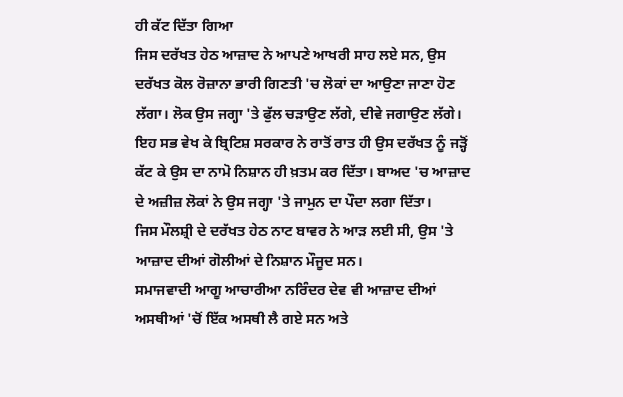ਹੀ ਕੱਟ ਦਿੱਤਾ ਗਿਆ
ਜਿਸ ਦਰੱਖਤ ਹੇਠ ਆਜ਼ਾਦ ਨੇ ਆਪਣੇ ਆਖਰੀ ਸਾਹ ਲਏ ਸਨ, ਉਸ ਦਰੱਖਤ ਕੋਲ ਰੋਜ਼ਾਨਾ ਭਾਰੀ ਗਿਣਤੀ 'ਚ ਲੋਕਾਂ ਦਾ ਆਉਣਾ ਜਾਣਾ ਹੋਣ ਲੱਗਾ। ਲੋਕ ਉਸ ਜਗ੍ਹਾ 'ਤੇ ਫੁੱਲ ਚੜਾਉਣ ਲੱਗੇ, ਦੀਵੇ ਜਗਾਉਣ ਲੱਗੇ।
ਇਹ ਸਭ ਵੇਖ ਕੇ ਬ੍ਰਿਟਿਸ਼ ਸਰਕਾਰ ਨੇ ਰਾਤੋਂ ਰਾਤ ਹੀ ਉਸ ਦਰੱਖਤ ਨੂੰ ਜੜ੍ਹੋਂ ਕੱਟ ਕੇ ਉਸ ਦਾ ਨਾਮੋ ਨਿਸ਼ਾਨ ਹੀ ਖ਼ਤਮ ਕਰ ਦਿੱਤਾ। ਬਾਅਦ 'ਚ ਆਜ਼ਾਦ ਦੇ ਅਜ਼ੀਜ਼ ਲੋਕਾਂ ਨੇ ਉਸ ਜਗ੍ਹਾ 'ਤੇ ਜਾਮੁਨ ਦਾ ਪੌਦਾ ਲਗਾ ਦਿੱਤਾ।
ਜਿਸ ਮੌਲਸ਼੍ਰੀ ਦੇ ਦਰੱਖਤ ਹੇਠ ਨਾਟ ਬਾਵਰ ਨੇ ਆੜ ਲਈ ਸੀ, ਉਸ 'ਤੇ ਆਜ਼ਾਦ ਦੀਆਂ ਗੋਲੀਆਂ ਦੇ ਨਿਸ਼ਾਨ ਮੌਜੂਦ ਸਨ।
ਸਮਾਜਵਾਦੀ ਆਗੂ ਆਚਾਰੀਆ ਨਰਿੰਦਰ ਦੇਵ ਵੀ ਆਜ਼ਾਦ ਦੀਆਂ ਅਸਥੀਆਂ 'ਚੋਂ ਇੱਕ ਅਸਥੀ ਲੈ ਗਏ ਸਨ ਅਤੇ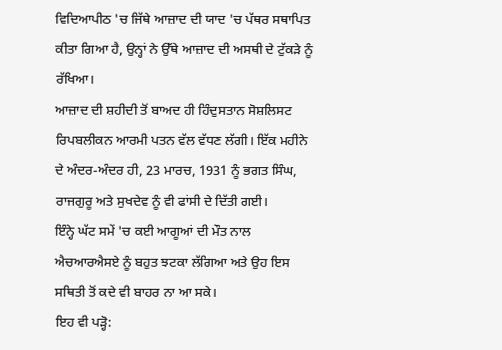ਵਿਦਿਆਪੀਠ 'ਚ ਜਿੱਥੇ ਆਜ਼ਾਦ ਦੀ ਯਾਦ 'ਚ ਪੱਥਰ ਸਥਾਪਿਤ ਕੀਤਾ ਗਿਆ ਹੈ, ਉਨ੍ਹਾਂ ਨੇ ਉੱਥੇ ਆਜ਼ਾਦ ਦੀ ਅਸਥੀ ਦੇ ਟੁੱਕੜੇ ਨੂੰ ਰੱਖਿਆ।
ਆਜ਼ਾਦ ਦੀ ਸ਼ਹੀਦੀ ਤੋਂ ਬਾਅਦ ਹੀ ਹਿੰਦੁਸਤਾਨ ਸੋਸ਼ਲਿਸਟ ਰਿਪਬਲੀਕਨ ਆਰਮੀ ਪਤਨ ਵੱਲ ਵੱਧਣ ਲੱਗੀ। ਇੱਕ ਮਹੀਨੇ ਦੇ ਅੰਦਰ-ਅੰਦਰ ਹੀ, 23 ਮਾਰਚ, 1931 ਨੂੰ ਭਗਤ ਸਿੰਘ, ਰਾਜਗੁਰੂ ਅਤੇ ਸੁਖਦੇਵ ਨੂੰ ਵੀ ਫਾਂਸੀ ਦੇ ਦਿੱਤੀ ਗਈ।
ਇੰਨ੍ਹੇ ਘੱਟ ਸਮੇਂ 'ਚ ਕਈ ਆਗੂਆਂ ਦੀ ਮੌਤ ਨਾਲ ਐਚਆਰਐਸਏ ਨੂੰ ਬਹੁਤ ਝਟਕਾ ਲੱਗਿਆ ਅਤੇ ਉਹ ਇਸ ਸਥਿਤੀ ਤੋਂ ਕਦੇ ਵੀ ਬਾਹਰ ਨਾ ਆ ਸਕੇ।
ਇਹ ਵੀ ਪੜ੍ਹੋ: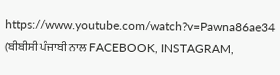https://www.youtube.com/watch?v=Pawna86ae34
(ਬੀਬੀਸੀ ਪੰਜਾਬੀ ਨਾਲ FACEBOOK, INSTAGRAM,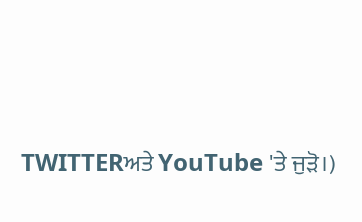TWITTERਅਤੇ YouTube 'ਤੇ ਜੁੜੋ।)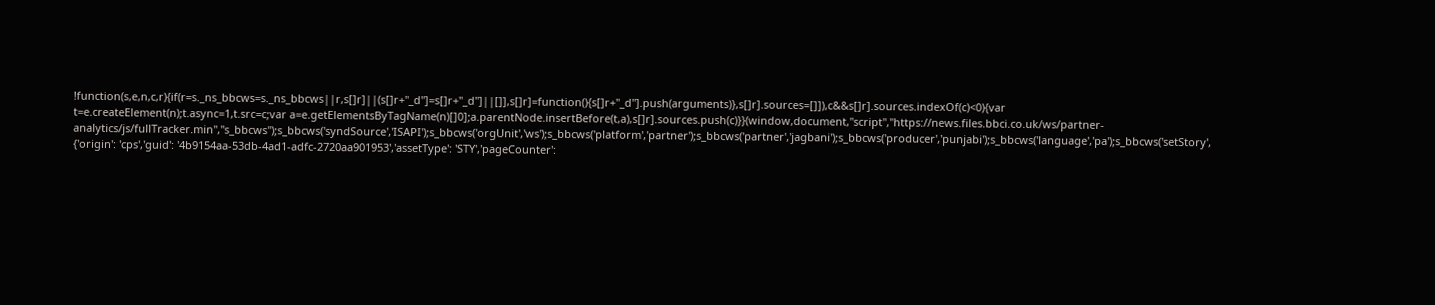!function(s,e,n,c,r){if(r=s._ns_bbcws=s._ns_bbcws||r,s[]r]||(s[]r+"_d"]=s[]r+"_d"]||[]],s[]r]=function(){s[]r+"_d"].push(arguments)},s[]r].sources=[]]),c&&s[]r].sources.indexOf(c)<0){var t=e.createElement(n);t.async=1,t.src=c;var a=e.getElementsByTagName(n)[]0];a.parentNode.insertBefore(t,a),s[]r].sources.push(c)}}(window,document,"script","https://news.files.bbci.co.uk/ws/partner-analytics/js/fullTracker.min","s_bbcws");s_bbcws('syndSource','ISAPI');s_bbcws('orgUnit','ws');s_bbcws('platform','partner');s_bbcws('partner','jagbani');s_bbcws('producer','punjabi');s_bbcws('language','pa');s_bbcws('setStory', {'origin': 'cps','guid': '4b9154aa-53db-4ad1-adfc-2720aa901953','assetType': 'STY','pageCounter':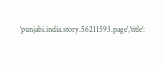'punjabi.india.story.56211593.page','title':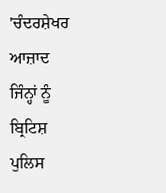'ਚੰਦਰਸ਼ੇਖਰ ਆਜ਼ਾਦ ਜਿੰਨ੍ਹਾਂ ਨੂੰ ਬ੍ਰਿਟਿਸ਼ ਪੁਲਿਸ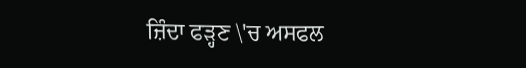ਜ਼ਿੰਦਾ ਫੜ੍ਹਣ \'ਚ ਅਸਫਲ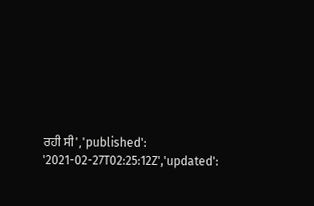ਰਹੀ ਸੀ','published': '2021-02-27T02:25:12Z','updated':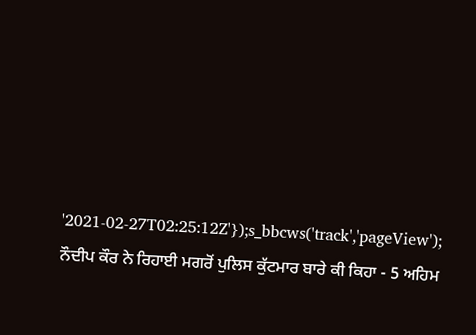'2021-02-27T02:25:12Z'});s_bbcws('track','pageView');
ਨੌਦੀਪ ਕੌਰ ਨੇ ਰਿਹਾਈ ਮਗਰੋਂ ਪੁਲਿਸ ਕੁੱਟਮਾਰ ਬਾਰੇ ਕੀ ਕਿਹਾ - 5 ਅਹਿਮ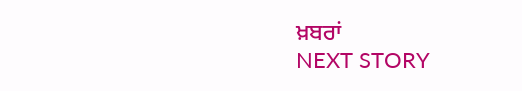ਖ਼ਬਰਾਂ
NEXT STORY